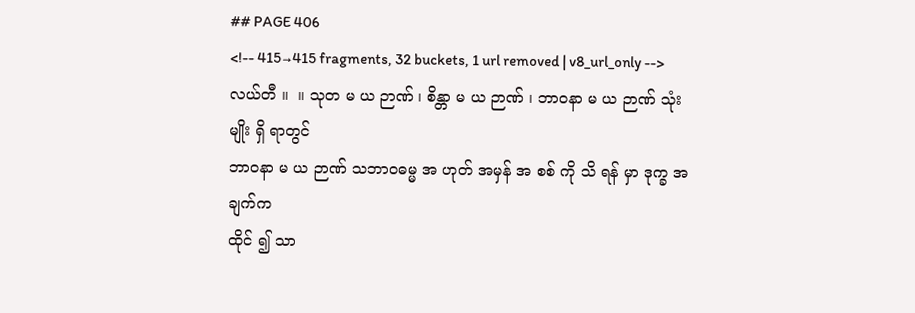## PAGE 406
<!-- 415→415 fragments, 32 buckets, 1 url removed | v8_url_only -->
လယ်တီ ။  ။ သုတ မ ယ ဉာဏ် ၊ စိန္တာ မ ယ ဉာဏ် ၊ ဘာဝနာ မ ယ ဉာဏ် သုံးမျိုး ရှိ ရာတွင်
ဘာဝနာ မ ယ ဉာဏ် သဘာဝဓမ္မ အ ဟုတ် အမှန် အ စစ် ကို သိ ရန် မှာ ဒုက္ခ အချက်က
ထိုင် ၍ သာ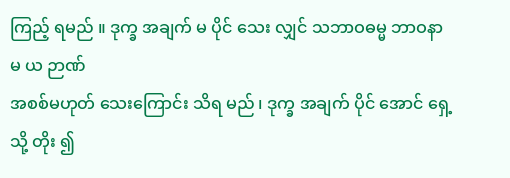ကြည့် ရမည် ။ ဒုက္ခ အချက် မ ပိုင် သေး လျှင် သဘာဝဓမ္မ ဘာဝနာ မ ယ ဉာဏ်
အစစ်မဟုတ် သေးကြောင်း သိရ မည် ၊ ဒုက္ခ အချက် ပိုင် အောင် ရှေ့သို့ တိုး ၍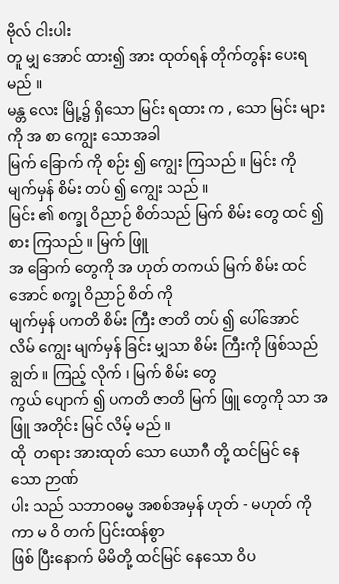ဗိုလ် ငါးပါး
တူ မျှ အောင် ထား၍ အား ထုတ်ရန် တိုက်တွန်း ပေးရမည် ။
မန္တ လေး မြို့၌ ရှိသော မြင်း ရထား က , သော မြင်း များကို အ စာ ကျွေး သောအခါ
မြက် ခြောက် ကို စဉ်း ၍ ကျွေး ကြသည် ။ မြင်း ကို မျက်မှန် စိမ်း တပ် ၍ ကျွေး သည် ။
မြင်း ၏ စက္ခု ဝိညာဉ် စိတ်သည် မြက် စိမ်း တွေ ထင် ၍ စား ကြသည် ။ မြက် ဖြူ
အ ခြောက် တွေကို အ ဟုတ် တကယ် မြက် စိမ်း ထင် အောင် စက္ခု ဝိညာဉ် စိတ် ကို
မျက်မှန် ပကတိ စိမ်း ကြီး ဇာတိ တပ် ၍ ပေါ်အောင် လိမ် ကျွေး မျက်မှန် ခြင်း မျှသာ စိမ်း ကြီးကို ဖြစ်သည် ချွတ် ။ ကြည့် လိုက် ၊ မြက် စိမ်း တွေ
ကွယ် ပျောက် ၍ ပကတိ ဇာတိ မြက် ဖြူ တွေကို သာ အဖြူ အတိုင်း မြင် လိမ့် မည် ။
ထို  တရား အားထုတ် သော ယောဂီ တို့ ထင်မြင် နေသော ဉာဏ်
ပါး သည် သဘာဝဓမ္မ အစစ်အမှန် ဟုတ် - မဟုတ် ကို ကာ မ ဝိ တက် ပြင်းထန်စွာ
ဖြစ် ပြီးနောက် မိမိတို့ ထင်မြင် နေသော ဝိပ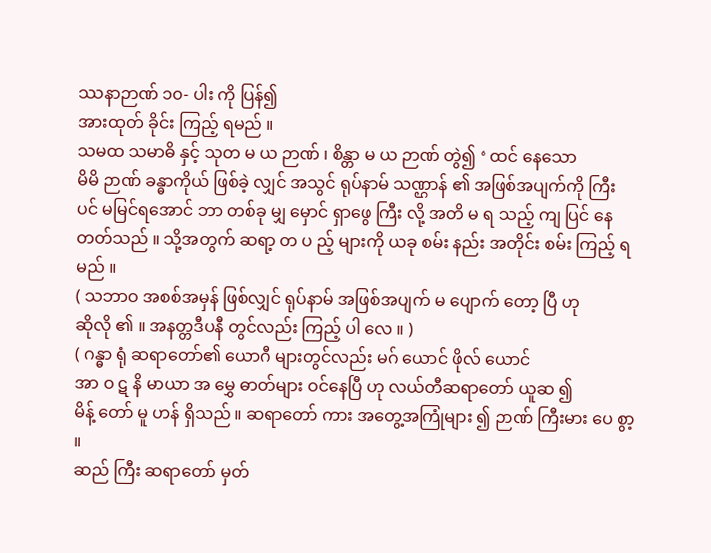ဿနာဉာဏ် ၁၀- ပါး ကို ပြန်၍
အားထုတ် ခိုင်း ကြည့် ရမည် ။
သမထ သမာဓိ နှင့် သုတ မ ယ ဉာဏ် ၊ စိန္တာ မ ယ ဉာဏ် တွဲ၍ ‘ ထင် နေသော
မိမိ ဉာဏ် ခန္ဓာကိုယ် ဖြစ်ခဲ့ လျှင် အသွင် ရုပ်နာမ် သဏ္ဌာန် ၏ အဖြစ်အပျက်ကို ကြီး ပင် မမြင်ရအောင် ဘာ တစ်ခု မျှ မှောင် ရှာဖွေ ကြီး လို့ အတိ မ ရ သည့် ကျ ပြင် နေ
တတ်သည် ။ သို့အတွက် ဆရာ့ တ ပ ည့် များကို ယခု စမ်း နည်း အတိုင်း စမ်း ကြည့် ရမည် ။
( သဘာဝ အစစ်အမှန် ဖြစ်လျှင် ရုပ်နာမ် အဖြစ်အပျက် မ ပျောက် တော့ ပြီ ဟု
ဆိုလို ၏ ။ အနတ္တဒီပနီ တွင်လည်း ကြည့် ပါ လေ ။ )
( ဂန္ဓာ ရုံ ဆရာတော်၏ ယောဂီ များတွင်လည်း မဂ် ယောင် ဖိုလ် ယောင်
အာ ဝ ဋ နိ မာယာ အ မွှေ ဓာတ်များ ဝင်နေပြီ ဟု လယ်တီဆရာတော် ယူဆ ၍
မိန့် တော် မူ ဟန် ရှိသည် ။ ဆရာတော် ကား အတွေ့အကြုံများ ၍ ဉာဏ် ကြီးမား ပေ စွာ့ ။
ဆည် ကြီး ဆရာတော် မှတ်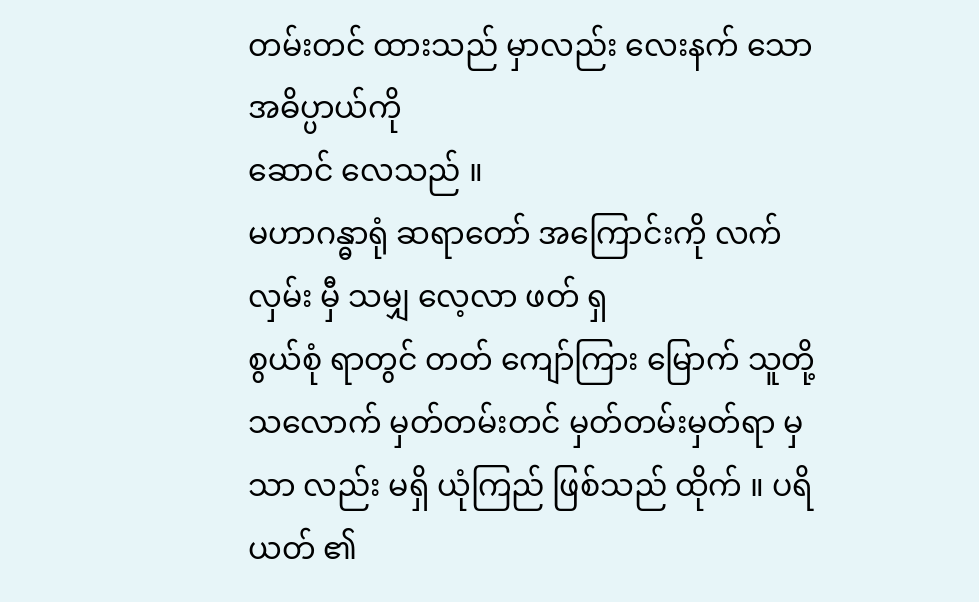တမ်းတင် ထားသည် မှာလည်း လေးနက် သော အဓိပ္ပာယ်ကို
ဆောင် လေသည် ။
မဟာဂန္ဓာရုံ ဆရာတော် အကြောင်းကို လက်လှမ်း မှီ သမျှ လေ့လာ ဖတ် ရှ
စွယ်စုံ ရာတွင် တတ် ကျော်ကြား မြောက် သူတို့ သလောက် မှတ်တမ်းတင် မှတ်တမ်းမှတ်ရာ မှ သာ လည်း မရှိ ယုံကြည် ဖြစ်သည် ထိုက် ။ ပရိယတ် ၏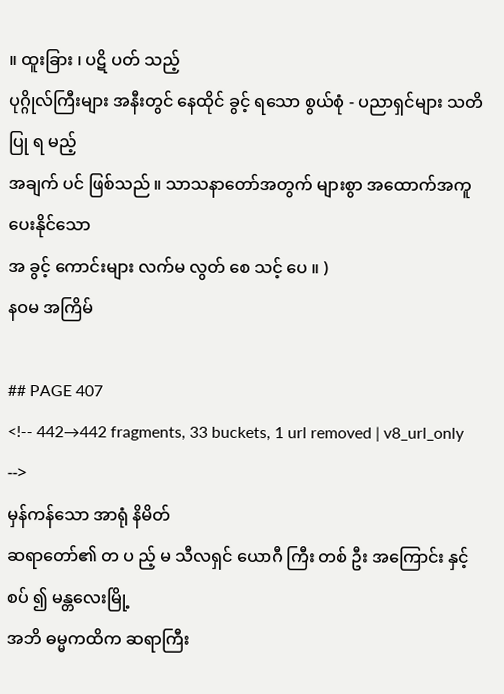။ ထူးခြား ၊ ပဋိ ပတ် သည့်
ပုဂ္ဂိုလ်ကြီးများ အနီးတွင် နေထိုင် ခွင့် ရသော စွယ်စုံ - ပညာရှင်များ သတိပြု ရ မည့်
အချက် ပင် ဖြစ်သည် ။ သာသနာတော်အတွက် များစွာ အထောက်အကူ ပေးနိုင်သော
အ ခွင့် ကောင်းများ လက်မ လွတ် စေ သင့် ပေ ။ )
နဝမ အကြိမ်

## PAGE 407
<!-- 442→442 fragments, 33 buckets, 1 url removed | v8_url_only -->
မှန်ကန်သော အာရုံ နိမိတ်
ဆရာတော်၏ တ ပ ည့် မ သီလရှင် ယောဂီ ကြီး တစ် ဦး အကြောင်း နှင့် စပ် ၍ မန္တလေးမြို့
အဘိ ဓမ္မကထိက ဆရာကြီး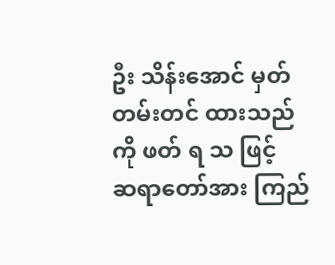ဦး သိန်းအောင် မှတ်တမ်းတင် ထားသည်ကို ဖတ် ရ သ ဖြင့်
ဆရာတော်အား ကြည်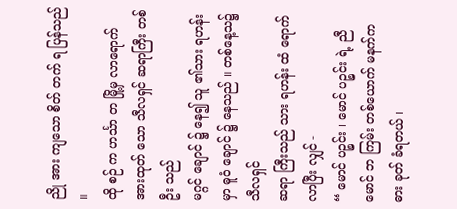ညို အား ကျသော စိတ် တက် ရ ပြန်သည် ။
ထို စဉ် က ဟင်္သာ တ မြို့မှ လာရောက် အားထုတ် သော သီလရှင် ဆရာကြီး တစ် ဦး သည်
မဂ္ဂင် ချောင် ၌ နေ၍ သူ ၏သား ရဟန်း မှာ ဓူဝံ ချောင် ၌ နေသည် ။ တစ်နေ့သ၌ သီလရှင်
ဆရာ ကြီးသည် သား ရဟန်း ထံ ရောက်လာပြီး လျှင် -
“ မောင် ပဉ္စင်း ၊ မောင် ပဉ္စင်း ရဲ့ ညီ မောင် ဘ ကြမ်း တစ်ယောက် မနက်က ဓား ခုတ် ခံရတယ် ၊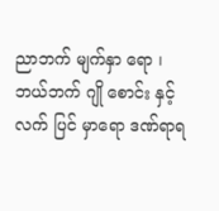ညာဘက် မျက်နှာ ရော ၊ ဘယ်ဘက် ဂျို စောင်း နှင့် လက် ပြင် မှာရော ဒဏ်ရာရ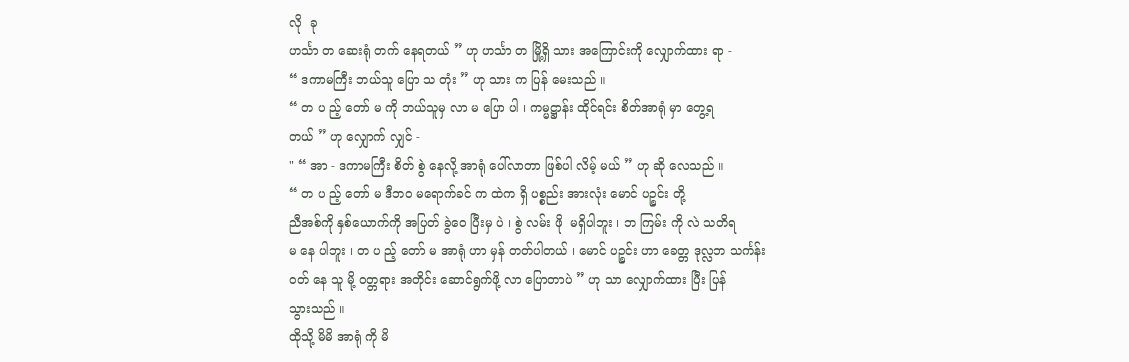လို  ခု
ဟင်္သာ တ ဆေးရုံ တက် နေရတယ် ” ဟု ဟင်္သာ တ မြို့ရှိ သား အကြောင်းကို လျှောက်ထား ရာ -
“ ဒကာမကြီး ဘယ်သူ ပြော သ တုံး ” ဟု သား က ပြန် မေးသည် ။
“ တ ပ ည့် တော် မ ကို ဘယ်သူမှ လာ မ ပြော ပါ ၊ ကမ္မဋ္ဌာန်း ထိုင်ရင်း စိတ်အာရုံ မှာ တွေ့ရ
တယ် ” ဟု လျှောက် လျှင် -
" “ အာ - ဒကာမကြီး စိတ် စွဲ နေလို့ အာရုံ ပေါ်လာတာ ဖြစ်ပါ လိမ့် မယ် ” ဟု ဆို လေသည် ။
“ တ ပ ည့် တော် မ ဒီဘဝ မရောက်ခင် က ထဲက ရှိ ပစ္စည်း အားလုံး မောင် ပဉ္စင်း တို့
ညီအစ်ကို နှစ်ယောက်ကို အပြတ် ခွဲဝေ ပြီးမှ ပဲ ၊ စွဲ လမ်း ဖို  မရှိပါဘူး ၊ ဘ ကြမ်း ကို လဲ သတိရ
မ နေ ပါဘူး ၊ တ ပ ည့် တော် မ အာရုံ ဟာ မှန် တတ်ပါတယ် ၊ မောင် ပဉ္စင်း ဟာ ခေတ္တ ဒုလ္လဘ သင်္ကန်း
ဝတ် နေ သူ မို့ ဝတ္တရား အတိုင်း ဆောင်ရွက်ဖို့ လာ ပြောတာပဲ ” ဟု သာ လျှောက်ထား ပြီး ပြန်
သွားသည် ။
ထိုသို့ မိမိ အာရုံ ကို မိ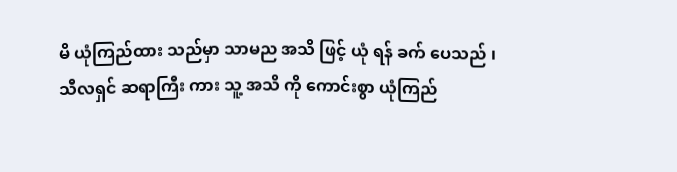မိ ယုံကြည်ထား သည်မှာ သာမည အသိ ဖြင့် ယုံ ရန် ခက် ပေသည် ၊
သီလရှင် ဆရာကြီး ကား သူ့ အသိ ကို ကောင်းစွာ ယုံကြည်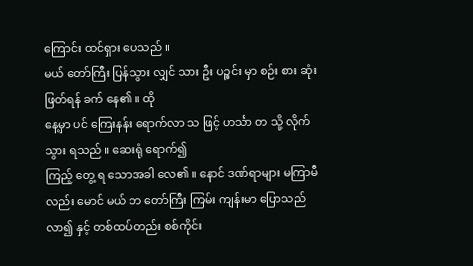ကြောင်း ထင်ရှား ပေသည် ။
မယ် တော်ကြီး ပြန်သွား လျှင် သား ဦး ပဉ္စင်း မှာ စဉ်း စား ဆုံးဖြတ်ရန် ခက် နေ၏ ။ ထို
နေ့မှာ ပင် ကြေးနန်း ရောက်လာ သ ဖြင့် ဟင်္သာ တ သို့ လိုက် သွား ရသည် ။ ဆေးရုံ ရောက်၍
ကြည့် တွေ့ ရ သောအခါ လေ၏ ။ နောင် ဒဏ်ရာများ မကြာမီ လည်း မောင် မယ် ဘ တော်ကြီး ကြမ်း ကျန်းမာ ပြောသည် လာ၍ နှင့် တစ်ထပ်တည်း စစ်ကိုင်း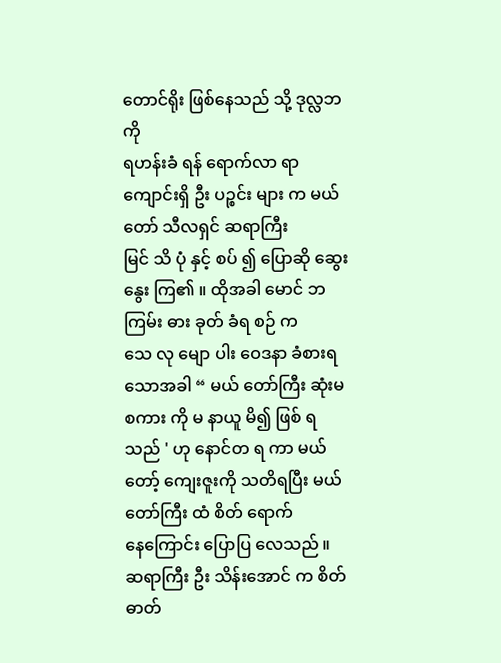တောင်ရိုး ဖြစ်နေသည် သို့ ဒုလ္လဘ ကို
ရဟန်းခံ ရန် ရောက်လာ ရာ ကျောင်းရှိ ဦး ပဉ္စင်း များ က မယ်တော် သီလရှင် ဆရာကြီး
မြင် သိ ပုံ နှင့် စပ် ၍ ပြောဆို ဆွေးနွေး ကြ၏ ။ ထိုအခါ မောင် ဘ ကြမ်း ဓား ခုတ် ခံရ စဉ် က
သေ လု မျော ပါး ဝေဒနာ ခံစားရ သောအခါ “ မယ် တော်ကြီး ဆုံးမစကား ကို မ နာယူ မိ၍ ဖြစ် ရ
သည် ' ဟု နောင်တ ရ ကာ မယ် တော့် ကျေးဇူးကို သတိရပြီး မယ် တော်ကြီး ထံ စိတ် ရောက်
နေကြောင်း ပြောပြ လေသည် ။
ဆရာကြီး ဦး သိန်းအောင် က စိတ်ဓာတ်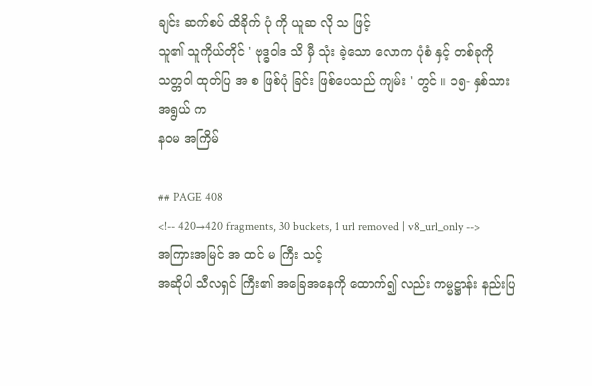ချင်း ဆက်စပ် ထိခိုက် ပုံ ကို ယူဆ လို သ ဖြင့်
သူ၏ သူကိုယ်တိုင် ' ဗုဒ္ဓဝါဒ သိ မှီ သုံး ခဲ့သော လောက ပုံစံ နှင့် တစ်ခုကို သတ္တဝါ ထုတ်ပြ အ စ ဖြစ်ပုံ ခြင်း ဖြစ်ပေသည် ကျမ်း ' တွင် ။ ၁၅- နှစ်သားအရွယ် က
နဝမ အကြိမ်

## PAGE 408
<!-- 420→420 fragments, 30 buckets, 1 url removed | v8_url_only -->
အကြားအမြင် အ ထင် မ ကြီး သင့်
အဆိုပါ သီလရှင် ကြီး၏ အခြေအနေကို ထောက်၍ လည်း ကမ္မဋ္ဌာန်း နည်းပြ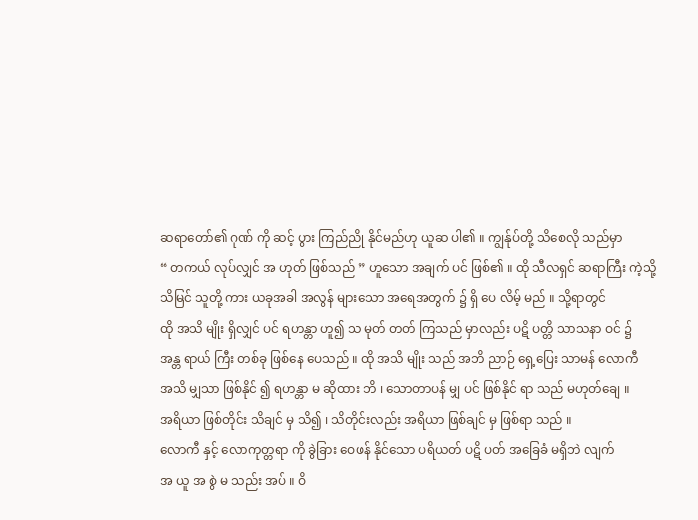ဆရာတော်၏ ဂုဏ် ကို ဆင့် ပွား ကြည်ညို နိုင်မည်ဟု ယူဆ ပါ၏ ။ ကျွန်ုပ်တို့ သိစေလို သည်မှာ
“ တကယ် လုပ်လျှင် အ ဟုတ် ဖြစ်သည် ” ဟူသော အချက် ပင် ဖြစ်၏ ။ ထို သီလရှင် ဆရာကြီး ကဲ့သို့
သိမြင် သူတို့ ကား ယခုအခါ အလွန် များသော အရေအတွက် ၌ ရှိ ပေ လိမ့် မည် ။ သို့ရာတွင်
ထို အသိ မျိုး ရှိလျှင် ပင် ရဟန္တာ ဟူ၍ သ မုတ် တတ် ကြသည် မှာလည်း ပဋိ ပတ္တိ သာသနာ ဝင် ၌
အန္တ ရာယ် ကြီး တစ်ခု ဖြစ်နေ ပေသည် ။ ထို အသိ မျိုး သည် အဘိ ညာဉ် ရှေ့ပြေး သာမန် လောကီ
အသိ မျှသာ ဖြစ်နိုင် ၍ ရဟန္တာ မ ဆိုထား ဘိ ၊ သောတာပန် မျှ ပင် ဖြစ်နိုင် ရာ သည် မဟုတ်ချေ ။
အရိယာ ဖြစ်တိုင်း သိချင် မှ သိ၍ ၊ သိတိုင်းလည်း အရိယာ ဖြစ်ချင် မှ ဖြစ်ရာ သည် ။
လောကီ နှင့် လောကုတ္တရာ ကို ခွဲခြား ဝေဖန် နိုင်သော ပရိယတ် ပဋိ ပတ် အခြေခံ မရှိဘဲ လျက်
အ ယူ အ စွဲ မ သည်း အပ် ။ ဝိ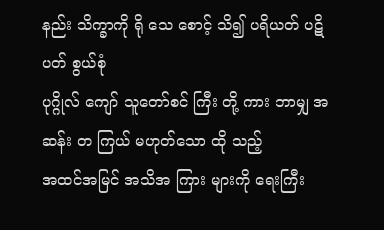နည်း သိက္ခာကို ရို သေ စောင့် သိ၍ ပရိယတ် ပဋိ ပတ် စွယ်စုံ
ပုဂ္ဂိုလ် ကျော် သူတော်စင် ကြီး တို့ ကား ဘာမျှ အ ဆန်း တ ကြယ် မဟုတ်သော ထို သည့်
အထင်အမြင် အသိအ ကြား များကို ရေးကြီး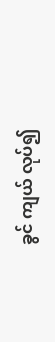ခွင် ကျယ် လုပ်၍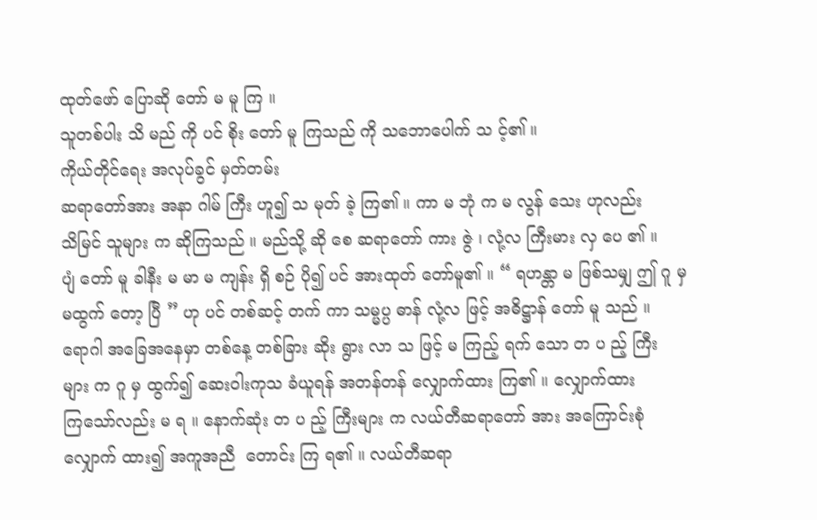ထုတ်ဖော် ပြောဆို တော် မ မူ ကြ ။
သူတစ်ပါး သိ မည် ကို ပင် စိုး တော် မူ ကြသည် ကို သဘောပေါက် သ င့်၏ ။
ကိုယ်တိုင်ရေး အလုပ်ခွင် မှတ်တမ်း
ဆရာတော်အား အနာ ဂါမ် ကြီး ဟူ၍ သ မုတ် ခဲ့ ကြ၏ ။ ကာ မ ဘုံ က မ လွန် သေး ဟုလည်း
သိမြင် သူများ က ဆိုကြသည် ။ မည်သို့ ဆို စေ ဆရာတော် ကား ဇွဲ ၊ လုံ့လ ကြီးမား လှ ပေ ၏ ။
ပျံ တော် မူ ခါနီး မ မာ မ ကျန်း ရှိ စဉ် ပို၍ ပင် အားထုတ် တော်မူ၏ ။ “ ရဟန္တာ မ ဖြစ်သမျှ ဤ ဂူ မှ
မထွက် တော့ ပြီ ” ဟု ပင် တစ်ဆင့် တက် ကာ သမ္မပ္ပ ဓာန် လုံ့လ ဖြင့် အဓိဋ္ဌာန် တော် မူ သည် ။
ရောဂါ အခြေအနေမှာ တစ်နေ့ တစ်ခြား ဆိုး ရွား လာ သ ဖြင့် မ ကြည့် ရက် သော တ ပ ည့် ကြီး
များ က ဂူ မှ ထွက်၍ ဆေးဝါးကုသ ခံယူရန် အတန်တန် လျှောက်ထား ကြ၏ ။ လျှောက်ထား
ကြသော်လည်း မ ရ ။ နောက်ဆုံး တ ပ ည့် ကြီးများ က လယ်တီဆရာတော် အား အကြောင်းစုံ
လျှောက် ထား၍ အကူအညီ  တောင်း ကြ ရ၏ ။ လယ်တီဆရာ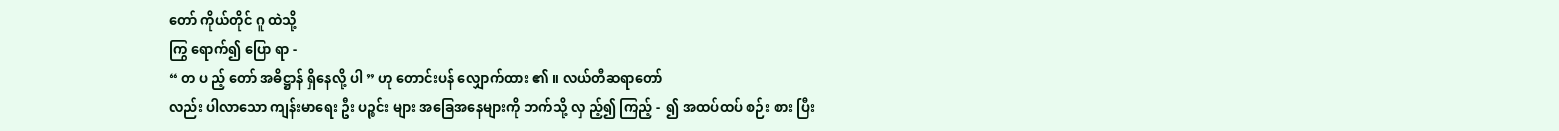တော် ကိုယ်တိုင် ဂူ ထဲသို့
ကြွ ရောက်၍ ပြော ရာ -
“ တ ပ ည့် တော် အဓိဋ္ဌာန် ရှိနေလို့ ပါ ” ဟု တောင်းပန် လျှောက်ထား ၏ ။ လယ်တီဆရာတော်
လည်း ပါလာသော ကျန်းမာရေး ဦး ပဉ္စင်း များ အခြေအနေများကို ဘက်သို့ လှ ည့်၍ ကြည့် -  ၍ အထပ်ထပ် စဉ်း စား ပြီး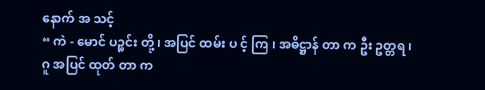နောက် အ သင့်
“ ကဲ - မောင် ပဉ္စင်း တို့ ၊ အပြင် ထမ်း ပ င့် ကြ ၊ အဓိဋ္ဌာန် တာ က ဦး ဥတ္တရ ၊ ဂူ အပြင် ထုတ် တာ က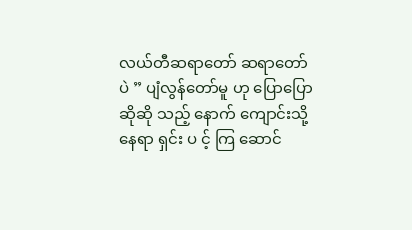လယ်တီဆရာတော် ဆရာတော် ပဲ ” ပျံလွန်တော်မူ ဟု ပြောပြောဆိုဆို သည့် နောက် ကျောင်းသို့ နေရာ ရှင်း ပ င့် ကြ ဆောင်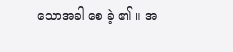သောအခါ စေ ခဲ့ ၏ ။ အ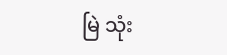မြဲ သုံး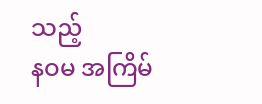သည့်
နဝမ အကြိမ်